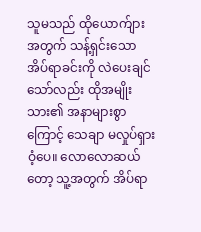သူမသည် ထိုယောက်ျားအတွက် သန့်ရှင်းသော အိပ်ရာခင်းကို လဲပေးချင်သော်လည်း ထိုအမျိုးသား၏ အနာများစွာကြောင့် သေချာ မလှုပ်ရှားဝံ့ပေ။ လောလောဆယ်တော့ သူ့အတွက် အိပ်ရာ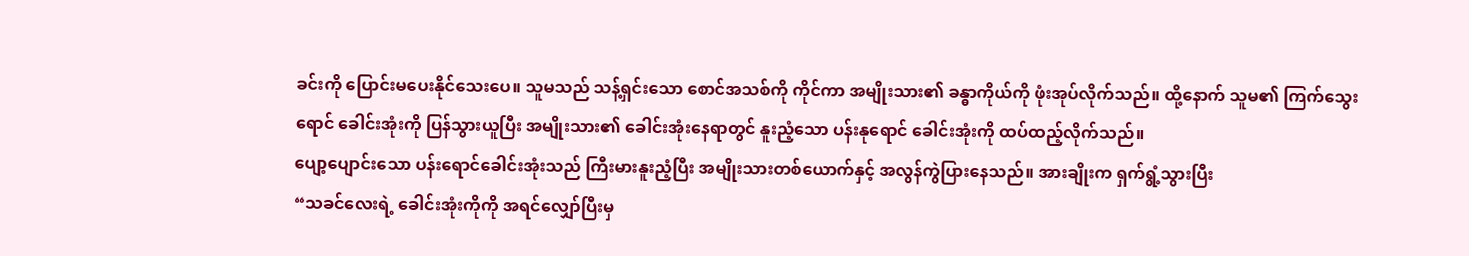ခင်းကို ပြောင်းမပေးနိုင်သေးပေ။ သူမသည် သန့်ရှင်းသော စောင်အသစ်ကို ကိုင်ကာ အမျိုးသား၏ ခန္ဓာကိုယ်ကို ဖုံးအုပ်လိုက်သည်။ ထို့နောက် သူမ၏ ကြက်သွေးရောင် ခေါင်းအုံးကို ပြန်သွားယူပြီး အမျိုးသား၏ ခေါင်းအုံးနေရာတွင် နူးညံ့သော ပန်းနုရောင် ခေါင်းအုံးကို ထပ်ထည့်လိုက်သည်။
ပျော့ပျောင်းသော ပန်းရောင်ခေါင်းအုံးသည် ကြီးမားနူးညံ့ပြီး အမျိုးသားတစ်ယောက်နှင့် အလွန်ကွဲပြားနေသည်။ အားချိုးက ရှက်ရွံ့သွားပြီး
“သခင်လေးရဲ့ ခေါင်းအုံးကိုကို အရင်လျှော်ပြီးမှ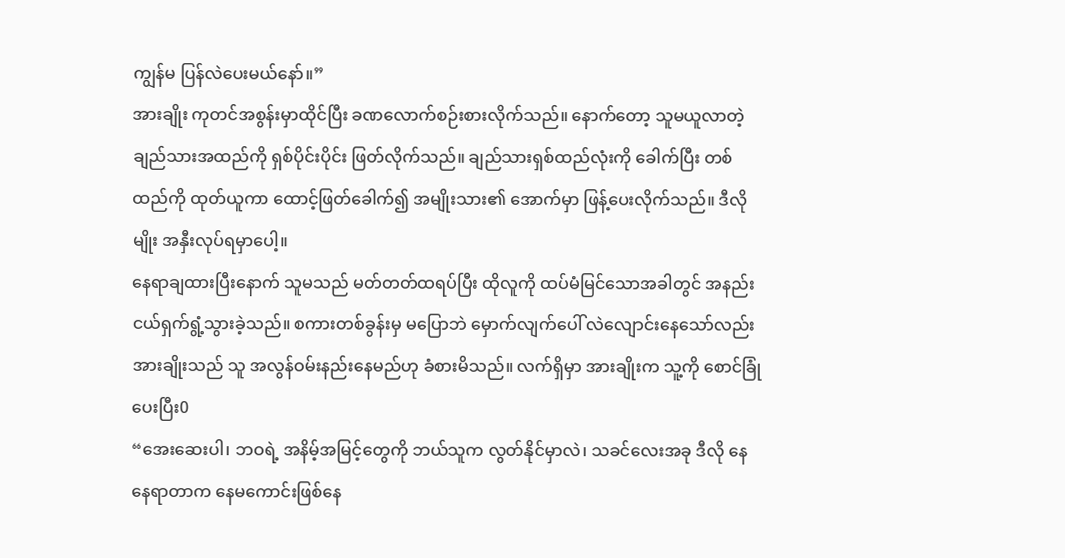ကျွန်မ ပြန်လဲပေးမယ်နော်။”
အားချိုး ကုတင်အစွန်းမှာထိုင်ပြီး ခဏလောက်စဉ်းစားလိုက်သည်။ နောက်တော့ သူမယူလာတဲ့ ချည်သားအထည်ကို ရှစ်ပိုင်းပိုင်း ဖြတ်လိုက်သည်။ ချည်သားရှစ်ထည်လုံးကို ခေါက်ပြီး တစ်ထည်ကို ထုတ်ယူကာ ထောင့်ဖြတ်ခေါက်၍ အမျိုးသား၏ အောက်မှာ ဖြန့်ပေးလိုက်သည်။ ဒီလိုမျိုး အနှီးလုပ်ရမှာပေါ့။
နေရာချထားပြီးနောက် သူမသည် မတ်တတ်ထရပ်ပြီး ထိုလူကို ထပ်မံမြင်သောအခါတွင် အနည်းငယ်ရှက်ရွံ့သွားခဲ့သည်။ စကားတစ်ခွန်းမှ မပြောဘဲ မှောက်လျက်ပေါ် လဲလျောင်းနေသော်လည်း အားချိုးသည် သူ အလွန်ဝမ်းနည်းနေမည်ဟု ခံစားမိသည်။ လက်ရှိမှာ အားချိုးက သူ့ကို စောင်ခြုံပေးပြီး0
“အေးဆေးပါ၊ ဘဝရဲ့ အနိမ့်အမြင့်တွေကို ဘယ်သူက လွတ်နိုင်မှာလဲ၊ သခင်လေးအခု ဒီလို နေနေရာတာက နေမကောင်းဖြစ်နေ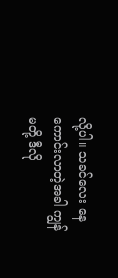လို့ပါ။ သခင်လေး နေကောင်းလာတဲ့အခါ ကျွန်မတို့ ဒီလို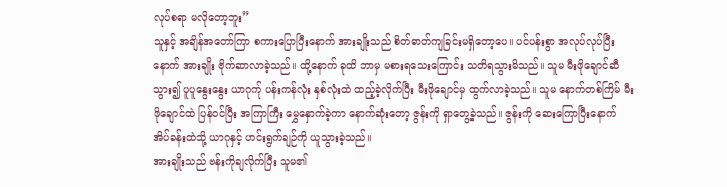လုပ်စရာ မလိုတော့ဘူး”
သူနှင့် အချိန်အတော်ကြာ စကားပြောပြီးနောက် အားချိုးသည် စိတ်ဓာတ်ကျခြင်းမရှိတော့ပေ။ ပင်ပန်းစွာ အလုပ်လုပ်ပြီးနောက် အားချိုး ဗိုက်ဆာလာခဲ့သည်။ ထို့နောက် ခုထိ ဘာမှ မစားရသေးကြောင်း သတိရသွားမိသည်။ သူမ မီးဖိုချောင်ဆီသွား၍ ပူပူနွေးနွေး ယာဂုက်ု ပန်းကန်လုံး နှစ်လုံးထဲ ထည့်ခဲ့လိုက်ပြီး မီးဖိုချောင်မှ ထွက်လာခဲ့သည်။ သူမ နောက်တစ်ကြိမ် မီးဖိုချောင်ထဲ ပြန်ဝင်ပြီး အကြာကြီး မွှေနှောက်ခဲ့ကာ နောက်ဆုံးတော့ ဇွန်းကို ရှာတွေ့ခဲ့သည်။ ဇွန်းကို ဆေးကြောပြီးနောက် အိပ်ခန်းထဲသို့ ယာဂုနှင့် ဟင်းရွက်ချဉ်ကို ယူသွားခဲ့သည်။
အားချိုးသည် ဗန်းကိုချလိုက်ပြီး သူမ၏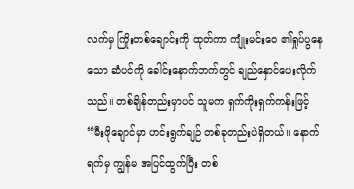လက်မှ ကြိုးတစ်ချောင်းကို ထုတ်ကာ ကျုံးမင်းဝေ ၏ရှုပ်ပွနေသော ဆံပင်ကို ခေါင်းနောက်ဘက်တွင် ချည်နှောင်ပေးလိုက်သည်။ တစ်ချိန်တည်းမှာပင် သူမက ရှက်ကိုးရှက်ကန်းဖြင့်
“မီးဖိုချောင်မှာ ဟင်းရွက်ချဉ် တစ်ခုတည်းပဲရှိတယ်။ နောက်ရက်မှ ကျွန်မ အပြင်ထွက်ပြီး တစ်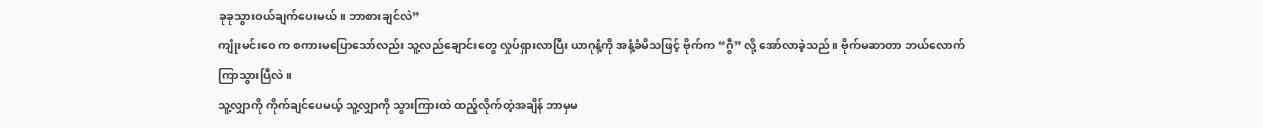ခုခုသွားဝယ်ချက်ပေးမယ်။ ဘာစားချင်လဲ”
ကျုံးမင်းဝေ က စကားမပြောသော်လည်း သူ့လည်ချောင်းတွေ လှုပ်ရှားလာပြီး ယာဂုနံ့ကို အနံ့ခံမိသဖြင့် ဗိုက်က “ဂွီ” လို့ အော်လာခဲ့သည်။ ဗိုက်မဆာတာ ဘယ်လောက်ကြာသွားပြီလဲ။
သူ့လျှာကို ကိုက်ချင်ပေမယ့် သူ့လျှာကို သွားကြားထဲ ထည့်လိုက်တဲ့အချိန် ဘာမှမ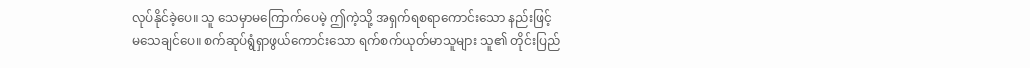လုပ်နိုင်ခဲ့ပေ။ သူ သေမှာမကြောက်ပေမဲ့ ဤကဲ့သို့ အရှက်ရစရာကောင်းသော နည်းဖြင့် မသေချင်ပေ။ စက်ဆုပ်ရွံရှာဖွယ်ကောင်းသော ရက်စက်ယုတ်မာသူများ သူ၏ တိုင်းပြည်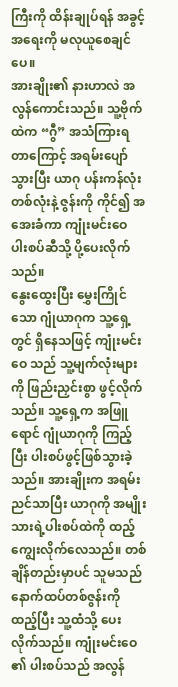ကြီးကို ထိန်းချုပ်ရန် အခွင့်အရေးကို မလုယူစေချင်ပေ။
အားချိုး၏ နားဟာလဲ အလွန်ကောင်းသည်။ သူ့ဗိုက်ထဲက “ဂွီ” အသံကြားရတာကြောင့် အရမ်းပျော်သွားပြီး ယာဂု ပန်းကန်လုံးတစ်လုံးနဲ့ ဇွန်းကို ကိုင်၍ အအေးခံကာ ကျုံးမင်းဝေ ပါးစပ်ဆီသို့ ပို့ပေးလိုက်သည်။
နွေးထွေးပြီး မွှေးကြိုင်သော ဂျုံယာဂုက သူ့ရှေ့တွင် ရှိနေသဖြင့် ကျုံးမင်းဝေ သည် သူ့မျက်လုံးများကို ဖြည်းညှင်းစွာ ဖွင့်လိုက်သည်။ သူ့ရှေ့က အဖြူရောင် ဂျုံယာဂုကို ကြည့်ပြီး ပါးစပ်ဖွင့်ဖြစ်သွားခဲ့သည်။ အားချိုးက အရမ်းညင်သာပြီး ယာဂုကို အမျိုးသားရဲ့ပါးစပ်ထဲကို ထည့်ကျွေးလိုက်လေသည်။ တစ်ချိန်တည်းမှာပင် သူမသည် နောက်ထပ်တစ်ဇွန်းကို ထည့်ပြီး သူ့ထံသို့ ပေးလိုက်သည်။ ကျုံးမင်းဝေ ၏ ပါးစပ်သည် အလွန်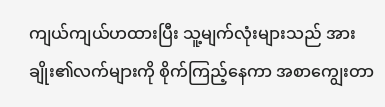ကျယ်ကျယ်ဟထားပြီး သူ့မျက်လုံးများသည် အားချိုး၏လက်များကို စိုက်ကြည့်နေကာ အစာကျွေးတာ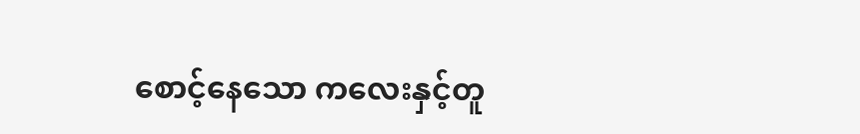စောင့်နေသော ကလေးနှင့်တူ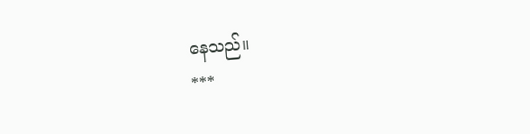နေသည်။
***